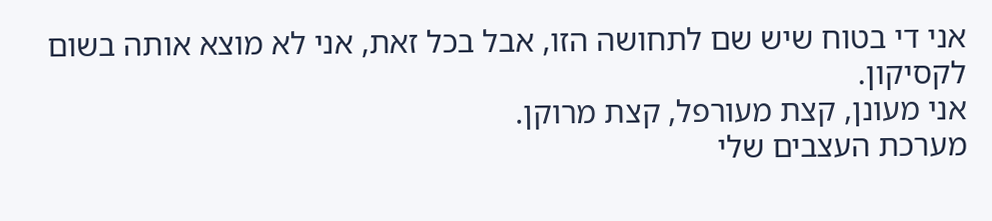אני די בטוח שיש שם לתחושה הזו, אבל בכל זאת, אני לא מוצא אותה בשום לקסיקון.
אני מעונן, קצת מעורפל, קצת מרוקן.
מערכת העצבים שלי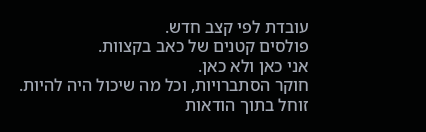עובדת לפי קצב חדש.
פולסים קטנים של כאב בקצוות.
אני כאן ולא כאן.
חוקר הסתברויות, וכל מה שיכול היה להיות.
זוחל בתוך הודאות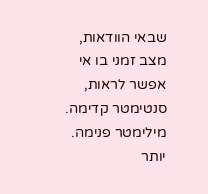שבאי הוודאות, מצב זמני בו אי אפשר לראות,
סנטימטר קדימה. מילימטר פנימה.
יותר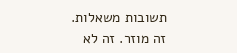תשובות משאלות.
זה מוזר. זה לא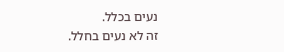נעים בכלל.
זה לא נעים בחלל.